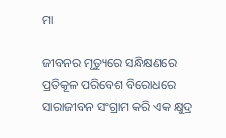ମା

ଜୀବନର ମୃତ୍ୟୁରେ ସନ୍ଧିକ୍ଷଣରେ ପ୍ରତିକୂଳ ପରିବେଶ ବିରୋଧରେ ସାରାଜୀବନ ସଂଗ୍ରାମ କରି ଏକ କ୍ଷୁଦ୍ର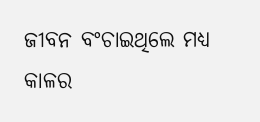ଜୀବନ ବଂଚାଇଥିଲେ ମଧ୍ୟ କାଳର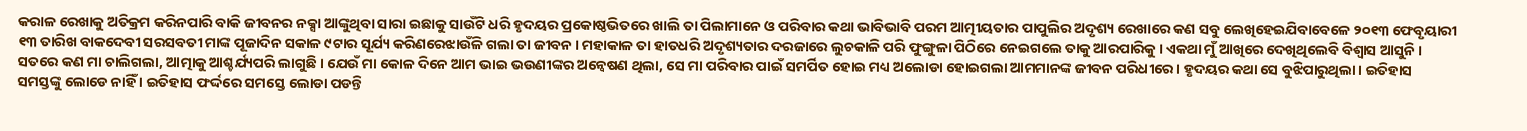କରାଳ ରେଖାକୁ ଅତିକ୍ରମ କରିନପାରି ବାକି ଜୀବନର ନକ୍ସା ଆଙ୍କୁଥିବା ସାରା ଇଛାକୁ ସାଉଁଟି ଧରି ହୃଦୟର ପ୍ରକୋଷ୍ଠଭିତରେ ଖାଲି ତା ପିଲାମାନେ ଓ ପରିବାର କଥା ଭାବିଭାବି ପରମ ଆତ୍ମୀୟତାର ପାପୁଲିର ଅଦୃଶ୍ୟ ରେଖାରେ କଣ ସବୁ ଲେଖିହେଇଯିବାବେଳେ ୨୦୧୩ ଫେବୃୟାରୀ ୧୩ ତାରିଖ ବାକଦେବୀ ସରସବତୀ ମାଙ୍କ ପୂଜାଦିନ ସକାଳ ୯ଟାର ସୂର୍ଯ୍ୟ କରିଣରେଝାଉଁଳି ଗଲା ତା ଜୀବନ । ମହାକାଳ ତା ହାତଧରି ଅଦୃଶ୍ୟତାର ଦରଜାରେ ଲୁଚକାଳି ପରି ଫୁଙ୍ଗୁଳା ପିଠିରେ ନେଇଗଲେ ତାକୁ ଆରପାରିକୁ । ଏକଥା ମୁଁ ଆଖିରେ ଦେଖିଥିଲେବି ବିଶ୍ୱାସ ଆସୁନି । ସତରେ କଣ ମା ଚାଲିଗଲା, ଆତ୍ମାକୁ ଆଶ୍ଚର୍ଯ୍ୟପରି ଲାଗୁଛି । ଯେଉଁ ମା କୋଳ ଦିନେ ଆମ ଭାଇ ଭଉଣୀଙ୍କର ଅନ୍ୱେଷଣ ଥିଲା, ସେ ମା ପରିବାର ପାଇଁ ସମର୍ପିତ ହୋଇ ମଧ୍ୟ ଅଲୋଡା ହୋଇଗଲା ଆମମାନଙ୍କ ଜୀବନ ପରିଧୀରେ । ହୃଦୟର କଥା ସେ ବୁଝିପାରୁଥିଲା । ଇତିହାସ ସମସ୍ତଙ୍କୁ ଲୋଡେ ନାହିଁ । ଇତିହାସ ଫର୍ଦ୍ଦରେ ସମସ୍ତେ ଲୋଡା ପଡନ୍ତି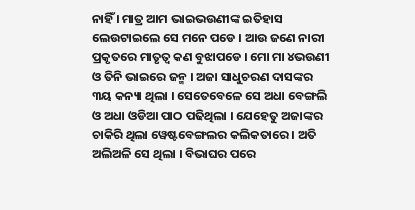ନାହିଁ । ମାତ୍ର ଆମ ଭାଇଭଉଣୀଙ୍କ ଇତିହାସ ଲେଉଟାଇଲେ ସେ ମନେ ପଡେ । ଆଉ ଜଣେ ନାରୀ ପ୍ରକୃତରେ ମାତୃତ୍ୱ କଣ ବୁଝାପଡେ । ମୋ ମା ୪ଭଉଣୀ ଓ ତିନି ଭାଇରେ ଜନ୍ମ । ଅଜା ସାଧୁଚରଣ ଦାସଙ୍କର ୩ୟ କନ୍ୟା ଥିଲା । ସେତେବେଳେ ସେ ଅଧା ବେଙ୍ଗଲି ଓ ଅଧା ଓଡିଆ ପାଠ ପଢିଥିଲା । ଯେହେତୁ ଅଜାଙ୍କର ଚାକିରି ଥିଲା ୱେଷ୍ଟବେଙ୍ଗଲର କଲିକତାରେ । ଅତି ଅଲିଅଳି ସେ ଥିଲା । ବିଭାଘର ପରେ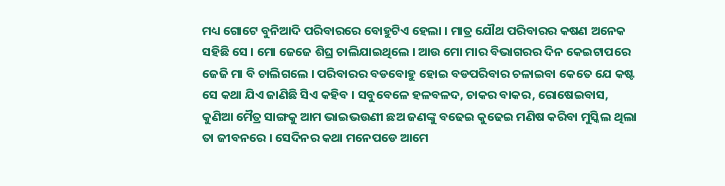ମଧ୍ୟ ଗୋଟେ ବୁନିଆଦି ପରିବାରରେ ବୋହୁଟିଏ ହେଲା । ମାତ୍ର ଯୌଥ ପରିବାରର କଷଣ ଅନେକ ସହିଛି ସେ । ମୋ ଜେଜେ ଶିଘ୍ର ଚାଲିଯାଇଥିଲେ । ଆଉ ମୋ ମାର ବିଭାଗରର ଦିନ କେଇଟାପରେ ଜେଜି ମା ବି ଚାଲିଗଲେ । ପରିବାରର ବଡବୋହୁ ହୋଇ ବଡପରିବାର ଚଳାଇବା କେତେ ଯେ କଷ୍ଟ ସେ କଥା ଯିଏ ଜାଣିଛି ସିଏ କହିବ । ସବୁବେଳେ ହଳବଳଦ, ଚାକର ବାକର, ରୋଷେଇବାସ, କୁଣିଆ ମୈତ୍ର ସାଙ୍ଗକୁ ଆମ ଭାଇଭଉଣୀ ଛଅ ଜଣଙ୍କୁ ବଢେଇ କୁଢେଇ ମଣିଷ କରିବା ମୁସ୍କିଲ ଥିଲା ତା ଜୀବନରେ । ସେଦିନର କଥା ମନେପଡେ ଆମେ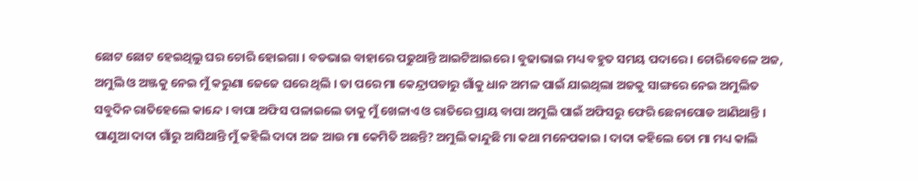ଛୋଟ ଛୋଟ ହେଇଥିଲୁ ଘର ଚୋରି ହୋଇଗା । ବଡଭାଇ ବାହାରେ ପଢୁଥାନ୍ତି ଆଇଟିଆଇରେ । ବୁଢାଭାଇ ମଧ୍ୟ ବହୁତ ସମୟ ପଦାରେ । ଚୋରିବେଳେ ଅଜ, ଅମୁଲି ଓ ଅଞ୍ଜକୁ ନେଇ ମୁଁ କରୁଣା ଜେଜେ ଘରେ ଥିଲି । ତା ପରେ ମା କେନ୍ଦ୍ରାପଡାରୁ ଗାଁକୁ ଧାନ ଅମଳ ପାଇଁ ଯାଇଥିଲା ଅଜକୁ ସାଙ୍ଗରେ ନେଇ ଅମୁଲିତ ସବୁଦିନ ରାତିହେଲେ କାନ୍ଦେ । ବାପା ଅଫିସ ପଳାଇଲେ ତାକୁ ମୁଁ ଖେଳାଏ ଓ ରାତିରେ ପ୍ରାୟ ବାପା ଅମୁଲି ପାଇଁ ଅଫିସରୁ ଫେରି ଛେନାପୋଡ ଆଣିଥାନ୍ତି । ପାଣୁଆ ଦାଦା ଗାଁରୁ ଆସିଥାନ୍ତି ମୁଁ କହିଲି ଦାଦା ଅଜ ଆଉ ମା କେମିତି ଅଛନ୍ତି? ଅମୁଲି କାନ୍ଦୁଛି ମା କଥା ମନେପକାଇ । ଦାଦା କହିଲେ ତୋ ମା ମଧ୍ୟ କାଲି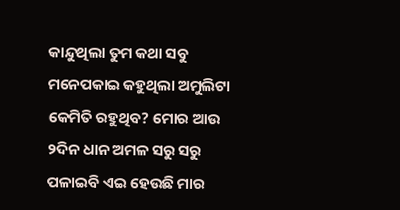କାନ୍ଦୁଥିଲା ତୁମ କଥା ସବୁ ମନେପକାଇ କହୁଥିଲା ଅମୁଲିଟା କେମିତି ରହୁଥିବ? ମୋର ଆଉ ୨ଦିନ ଧାନ ଅମଳ ସରୁ ସରୁ ପଳାଇବି ଏଇ ହେଉଛି ମାର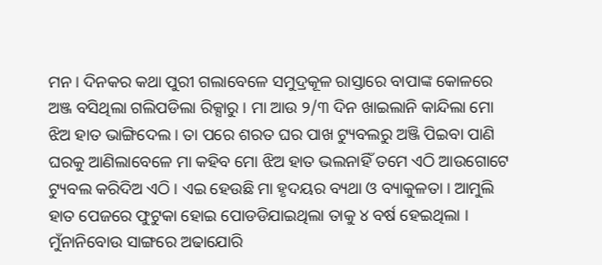ମନ । ଦିନକର କଥା ପୁରୀ ଗଲାବେଳେ ସମୁଦ୍ରକୂଳ ରାସ୍ତାରେ ବାପାଙ୍କ କୋଳରେ ଅଞ୍ଜ ବସିଥିଲା ଗଲିପଡିଲା ରିକ୍ସାରୁ । ମା ଆଉ ୨/୩ ଦିନ ଖାଇଲାନି କାନ୍ଦିଲା ମୋ ଝିଅ ହାତ ଭାଙ୍ଗିଦେଲ । ତା ପରେ ଶରତ ଘର ପାଖ ଟ୍ୟୁବଲରୁ ଅଞ୍ଜି ପିଇବା ପାଣି ଘରକୁ ଆଣିଲାବେଳେ ମା କହିବ ମୋ ଝିଅ ହାତ ଭଲନାହିଁ ତମେ ଏଠି ଆଉଗୋଟେ ଟ୍ୟୁବଲ କରିଦିଅ ଏଠି । ଏଇ ହେଉଛି ମା ହୃଦୟର ବ୍ୟଥା ଓ ବ୍ୟାକୁଳତା । ଆମୁଲି ହାତ ପେଜରେ ଫୁଟୁକା ହୋଇ ପୋଡଡିଯାଇଥିଲା ତାକୁ ୪ ବର୍ଷ ହେଇଥିଲା । ମୁଁନାନିବୋଉ ସାଙ୍ଗରେ ଅଢାଯୋରି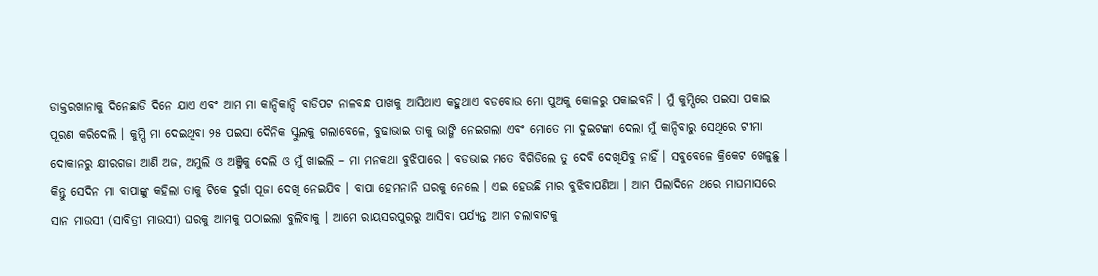ଡାକ୍ତରଖାନାକୁ ଦିନେଛାଡି ଦିନେ ଯାଏ ଏବଂ ଆମ ମା କାନ୍ଦିକାନ୍ଦି ବାଡିପଟ ନାଳବନ୍ଧ ପାଖକୁ ଆସିଥାଏ କହୁଥାଏ ବଡବୋଉ ମୋ ପୁଅକୁ କୋଳରୁ ପକାଇବନି । ମୁଁ କୁମ୍ପିରେ ପଇସା ପକାଇ ପୂରଣ କରିଦେଲି । କୁମ୍ପି ମା ଦେଇଥିବା ୨୫ ପଇସା ଦୈନିକ ସ୍କୁଲକୁ ଗଲାବେଳେ, ବୁଢାଭାଇ ତାକୁ ଭାଙ୍ଗି ନେଇଗଲା ଏବଂ ମୋତେ ମା ଦୁଇଟଙ୍କା ଦେଲା ମୁଁ କାନ୍ଦିବାରୁ ସେଥିରେ ଟୀମା ଦୋକାନରୁ କ୍ଷୀରଗଜା ଆଣି ଅଜ, ଅମୁଲି ଓ ଅଞ୍ଜିକୁ ଦେଲି ଓ ମୁଁ ଖାଇଲି – ମା ମନକଥା ବୁଝିପାରେ । ବଡଭାଇ ମତେ ବିଗିଡିଲେ ତୁ ଦେବି ଦେଖିଯିବୁ ନାହିଁ । ସବୁବେଳେ କ୍ରିକେଟ ଖେଳୁଛୁ । କିନ୍ତୁ ସେଦିନ ମା ବାପାଙ୍କୁ କହିଲା ତାକୁ ଟିକେ ଦୁର୍ଗା ପୂଜା ଦେଖି ନେଇଯିବ । ବାପା ହେମନାନି ଘରକୁ ନେଲେ । ଏଇ ହେଉଛି ମାର ବୁଝିବାପଣିଆ । ଆମ ପିଲାଦିନେ ଥରେ ମାଘମାସରେ ସାନ ମାଉସୀ (ସାବିତ୍ରୀ ମାଉସୀ) ଘରକୁ ଆମକୁ ପଠାଇଲା ବୁଲିବାକୁ । ଆମେ ରାୟସରପୁରରୁ ଆସିବା ପର୍ଯ୍ୟନ୍ତ ଆମ ଚଲାବାଟକୁ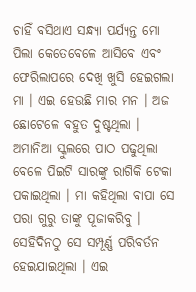ଚାହିଁ ବସିଥାଏ ସନ୍ଧ୍ୟା ପର୍ଯ୍ୟନ୍ତ ମୋ ପିଲା କେତେବେଳେ ଆସିବେ ଏବଂ ଫେରିଲାପରେ ଦେଖି ଖୁସି ହେଇଗଲା ମା । ଏଇ ହେଉଛି ମାର ମନ । ଅଜ ଛୋଟେଳେ ବହୁତ ଦୁଷ୍ଟଥିଲା । ଅମାନିଆ ସ୍କୁଲରେ ପାଠ ପଢୁଥିଲା ବେଳେ ପିଇଟି ସାରଙ୍କୁ ରାଗିକି ଟେକା ପକାଇଥିଲା । ମା କହିଥିଲା ବାପା ସେ ପରା ଗୁରୁ ତାଙ୍କୁ ପୂଜାକରିବୁ । ସେହିଦିନଠୁ ସେ ସମ୍ପୂର୍ଣ୍ଣ ପରିବର୍ତନ ହେଇଯାଇଥିଲା । ଏଇ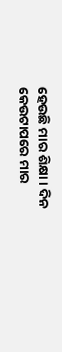ହେଉଛି ମାର ଶିକ୍ଷା । ଦିନ କେଉଟାପରେ ମାର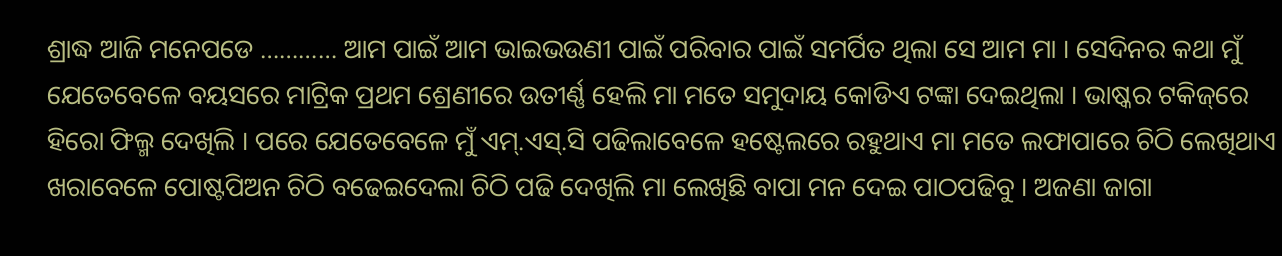ଶ୍ରାଦ୍ଧ ଆଜି ମନେପଡେ ………… ଆମ ପାଇଁ ଆମ ଭାଇଭଉଣୀ ପାଇଁ ପରିବାର ପାଇଁ ସମର୍ପିତ ଥିଲା ସେ ଆମ ମା । ସେଦିନର କଥା ମୁଁ ଯେତେବେଳେ ବୟସରେ ମାଟ୍ରିକ ପ୍ରଥମ ଶ୍ରେଣୀରେ ଉତୀର୍ଣ୍ଣ ହେଲି ମା ମତେ ସମୁଦାୟ କୋଡିଏ ଟଙ୍କା ଦେଇଥିଲା । ଭାଷ୍କର ଟକିଜ୍‌ରେ ହିରୋ ଫିଲ୍ମ ଦେଖିଲି । ପରେ ଯେତେବେଳେ ମୁଁ ଏମ୍‌.ଏସ୍‌.ସି ପଢିଲାବେଳେ ହଷ୍ଟେଲରେ ରହୁଥାଏ ମା ମତେ ଲଫାପାରେ ଚିଠି ଲେଖିଥାଏ ଖରାବେଳେ ପୋଷ୍ଟପିଅନ ଚିଠି ବଢେଇଦେଲା ଚିଠି ପଢି ଦେଖିଲି ମା ଲେଖିଛି ବାପା ମନ ଦେଇ ପାଠପଢିବୁ । ଅଜଣା ଜାଗା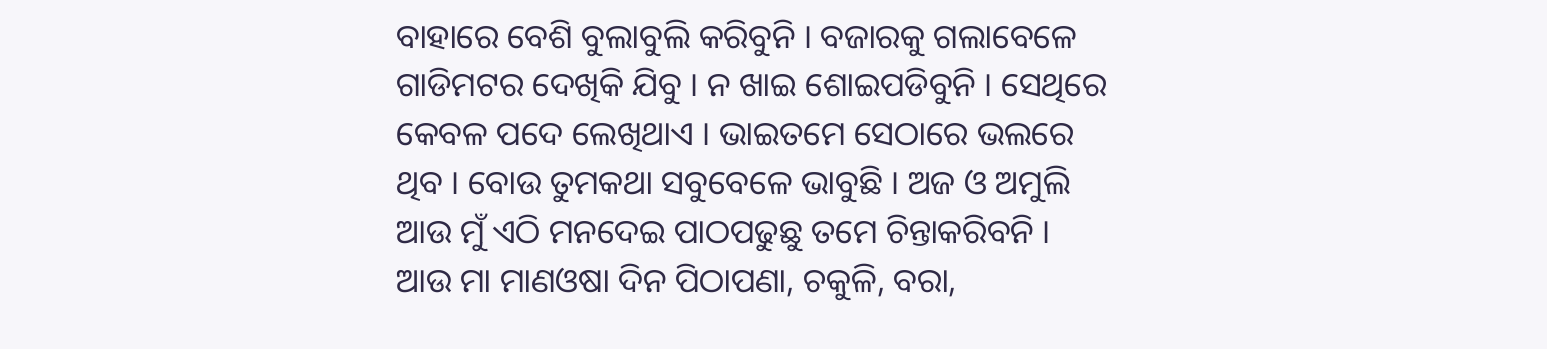ବାହାରେ ବେଶି ବୁଲାବୁଲି କରିବୁନି । ବଜାରକୁ ଗଲାବେଳେ ଗାଡିମଟର ଦେଖିକି ଯିବୁ । ନ ଖାଇ ଶୋଇପଡିବୁନି । ସେଥିରେ କେବଳ ପଦେ ଲେଖିଥାଏ । ଭାଇତମେ ସେଠାରେ ଭଲରେ ଥିବ । ବୋଉ ତୁମକଥା ସବୁବେଳେ ଭାବୁଛି । ଅଜ ଓ ଅମୁଲି ଆଉ ମୁଁ ଏଠି ମନଦେଇ ପାଠପଢୁଛୁ ତମେ ଚିନ୍ତାକରିବନି । ଆଉ ମା ମାଣଓଷା ଦିନ ପିଠାପଣା, ଚକୁଳି, ବରା,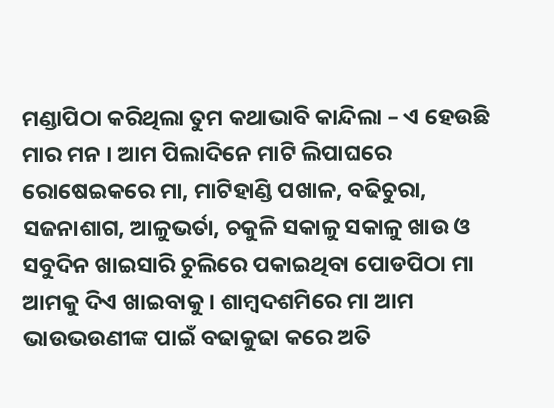ମଣ୍ଡାପିଠା କରିଥିଲା ତୁମ କଥାଭାବି କାନ୍ଦିଲା – ଏ ହେଉଛି ମାର ମନ । ଆମ ପିଲାଦିନେ ମାଟି ଲିପାଘରେ ରୋଷେଇକରେ ମା, ମାଟିହାଣ୍ଡି ପଖାଳ, ବଢିଚୁରା, ସଜନାଶାଗ, ଆଳୁଭର୍ତା, ଚକୁଳି ସକାଳୁ ସକାଳୁ ଖାଉ ଓ ସବୁଦିନ ଖାଇସାରି ଚୁଲିରେ ପକାଇଥିବା ପୋଡପିଠା ମା ଆମକୁ ଦିଏ ଖାଇବାକୁ । ଶାମ୍ବଦଶମିରେ ମା ଆମ ଭାଉଭଉଣୀଙ୍କ ପାଇଁ ବଢାକୁଢା କରେ ଅତି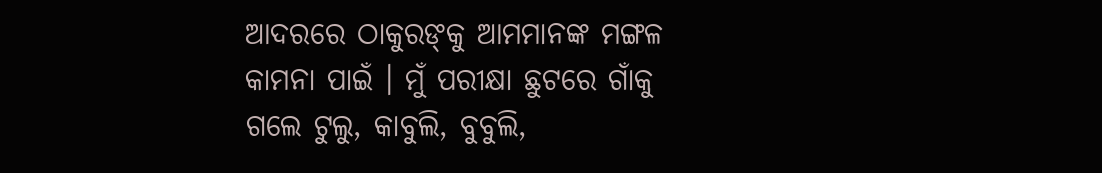ଆଦରରେ ଠାକୁରଙ୍‌କୁ ଆମମାନଙ୍କ ମଙ୍ଗଳ କାମନା ପାଇଁ । ମୁଁ ପରୀକ୍ଷା ଛୁଟରେ ଗାଁକୁ ଗଲେ ଟୁଲୁ, କାବୁଲି, ବୁବୁଲି,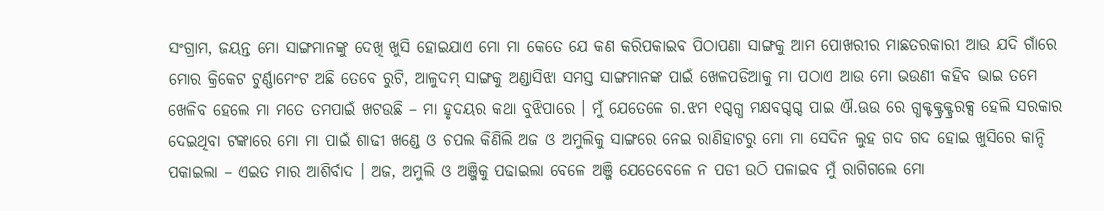ସଂଗ୍ରାମ, ଜୟନ୍ତ ମୋ ସାଙ୍ଗମାନଙ୍କୁ ଦେଖି ଖୁସି ହୋଇଯାଏ ମୋ ମା କେତେ ଯେ କଣ କରିପକାଇବ ପିଠାପଣା ସାଙ୍ଗକୁ ଆମ ପୋଖରୀର ମାଛତରକାରୀ ଆଉ ଯଦି ଗାଁରେ ମୋର କ୍ରିକେଟ ଟୁର୍ଣ୍ଣାମେଂଟ ଅଛି ତେବେ ରୁଟି, ଆଳୁଦମ୍ ସାଙ୍ଗକୁ ଅଣ୍ଡାସିଝା ସମସ୍ତ ସାଙ୍ଗମାନଙ୍କ ପାଇଁ ଖେଳପଡିଆକୁ ମା ପଠାଏ ଆଉ ମୋ ଭଉଣୀ କହିବ ଭାଇ ତମେ ଖେଳିବ ହେଲେ ମା ମତେ ତମପାଇଁ ଖଟଉଛି – ମା ହୃଦୟର କଥା ବୁଝିପାରେ । ମୁଁ ଯେତେଳେ ଗ.ଝମ ୧ଗ୍ଦଗ୍ଧ ମକ୍ଷବଗ୍ଦଗ୍ଦ ପାଇ ଐ.ଊଉ ରେ ଗ୍ଧକ୍ଟକ୍ଟ୍ରକ୍ଟ୍ରରକ୍ସ ହେଲି ସରକାର ଦେଇଥିବା ଟଙ୍କାରେ ମୋ ମା ପାଇଁ ଶାଢୀ ଖଣ୍ଡେ ଓ ଚପଲ କିଣିଲି ଅଜ ଓ ଅମୁଲିକୁ ସାଙ୍ଗରେ ନେଇ ରାଣିହାଟରୁ ମୋ ମା ସେଦିନ ଲୁହ ଗଦ ଗଦ ହୋଇ ଖୁସିରେ କାନ୍ଦି ପକାଇଲା – ଏଇତ ମାର ଆଶିର୍ବାଦ । ଅଜ, ଅମୁଲି ଓ ଅଞ୍ଜିକୁ ପଢାଇଲା ବେଳେ ଅଞ୍ଜି ଯେତେବେଳେ ନ ପଡୀ ଉଠି ପଳାଇବ ମୁଁ ରାଗିଗଲେ ମୋ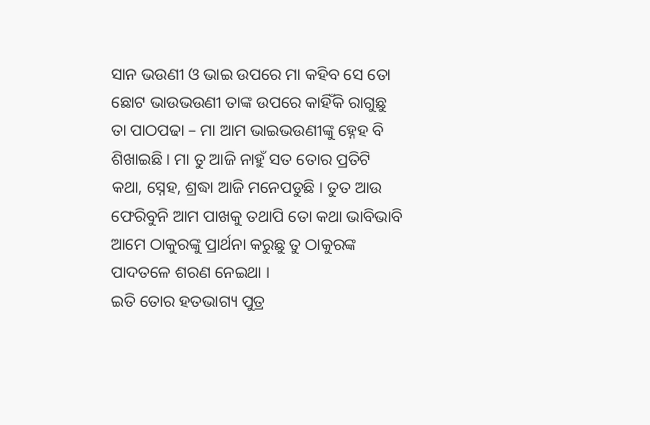ସାନ ଭଉଣୀ ଓ ଭାଇ ଉପରେ ମା କହିବ ସେ ତୋ ଛୋଟ ଭାଉଭଉଣୀ ତାଙ୍କ ଉପରେ କାହିଁକି ରାଗୁଛୁ ତା ପାଠପଢା – ମା ଆମ ଭାଇଭଉଣୀଙ୍କୁ ହ୍ନେହ ବି ଶିଖାଇଛି । ମା ତୁ ଆଜି ନାହୁଁ ସତ ତୋର ପ୍ରତିଟି କଥା, ସ୍ନେହ, ଶ୍ରଦ୍ଧା ଆଜି ମନେପଡୁଛି । ତୁତ ଆଉ ଫେରିବୁନି ଆମ ପାଖକୁ ତଥାପି ତୋ କଥା ଭାବିଭାବି ଆମେ ଠାକୁରଙ୍କୁ ପ୍ରାର୍ଥନା କରୁଛୁ ତୁ ଠାକୁରଙ୍କ ପାଦତଳେ ଶରଣ ନେଇଥା ।
ଇତି ତୋର ହତଭାଗ୍ୟ ପୁତ୍ର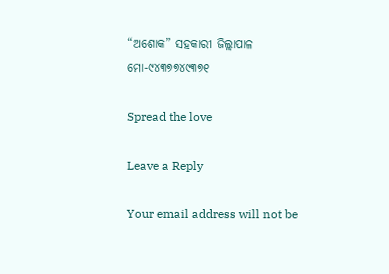“ଅଶୋକ” ସହକାରୀ ଜିଲ୍ଲାପାଳ
ମୋ-୯୪୩୭୭୪୯୩୭୧

Spread the love

Leave a Reply

Your email address will not be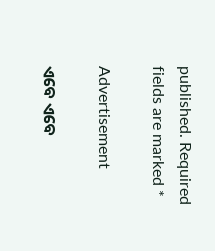published. Required fields are marked *

Advertisement

ଏବେ ଏବେ